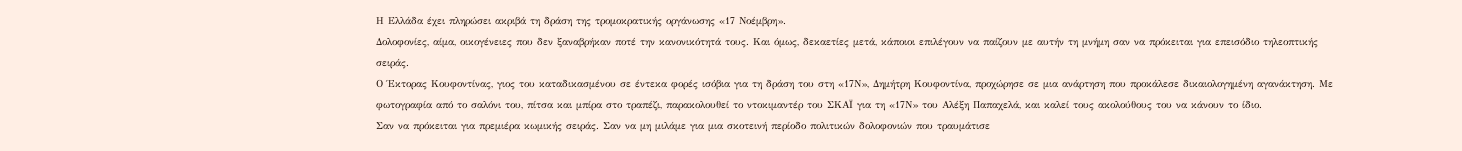Η Ελλάδα έχει πληρώσει ακριβά τη δράση της τρομοκρατικής οργάνωσης «17 Νοέμβρη».
Δολοφονίες, αίμα, οικογένειες που δεν ξαναβρήκαν ποτέ την κανονικότητά τους. Και όμως, δεκαετίες μετά, κάποιοι επιλέγουν να παίζουν με αυτήν τη μνήμη σαν να πρόκειται για επεισόδιο τηλεοπτικής σειράς.
Ο Έκτορας Κουφοντίνας, γιος του καταδικασμένου σε έντεκα φορές ισόβια για τη δράση του στη «17Ν», Δημήτρη Κουφοντίνα, προχώρησε σε μια ανάρτηση που προκάλεσε δικαιολογημένη αγανάκτηση. Με φωτογραφία από το σαλόνι του, πίτσα και μπίρα στο τραπέζι, παρακολουθεί το ντοκιμαντέρ του ΣΚΑΪ για τη «17Ν» του Αλέξη Παπαχελά, και καλεί τους ακολούθους του να κάνουν το ίδιο.
Σαν να πρόκειται για πρεμιέρα κωμικής σειράς. Σαν να μη μιλάμε για μια σκοτεινή περίοδο πολιτικών δολοφονιών που τραυμάτισε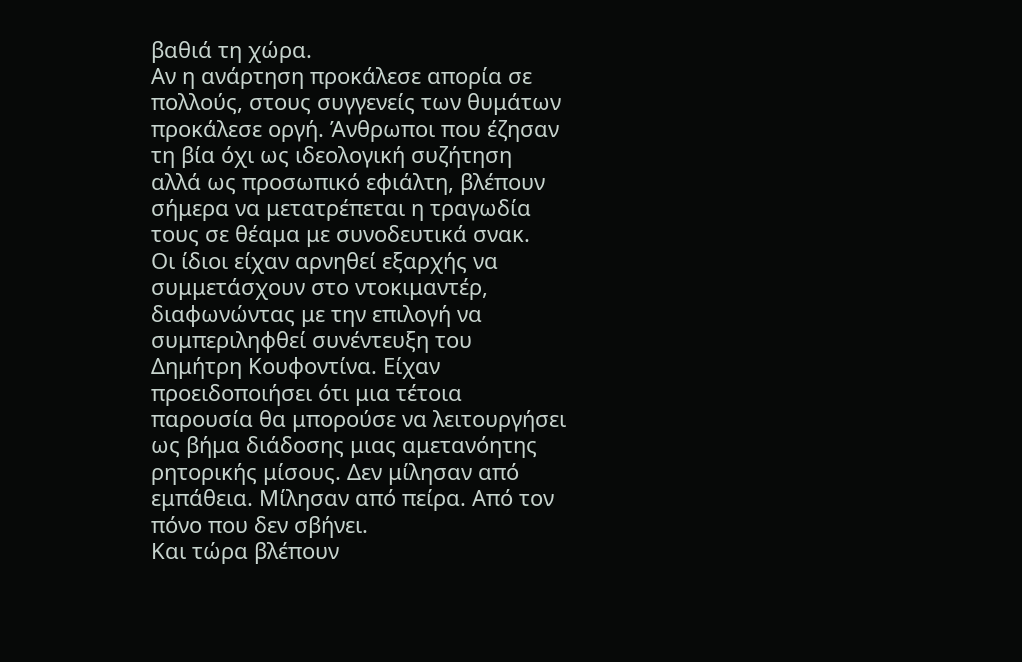βαθιά τη χώρα.
Αν η ανάρτηση προκάλεσε απορία σε πολλούς, στους συγγενείς των θυμάτων προκάλεσε οργή. Άνθρωποι που έζησαν τη βία όχι ως ιδεολογική συζήτηση αλλά ως προσωπικό εφιάλτη, βλέπουν σήμερα να μετατρέπεται η τραγωδία τους σε θέαμα με συνοδευτικά σνακ.
Οι ίδιοι είχαν αρνηθεί εξαρχής να συμμετάσχουν στο ντοκιμαντέρ, διαφωνώντας με την επιλογή να συμπεριληφθεί συνέντευξη του Δημήτρη Κουφοντίνα. Είχαν προειδοποιήσει ότι μια τέτοια παρουσία θα μπορούσε να λειτουργήσει ως βήμα διάδοσης μιας αμετανόητης ρητορικής μίσους. Δεν μίλησαν από εμπάθεια. Μίλησαν από πείρα. Από τον πόνο που δεν σβήνει.
Και τώρα βλέπουν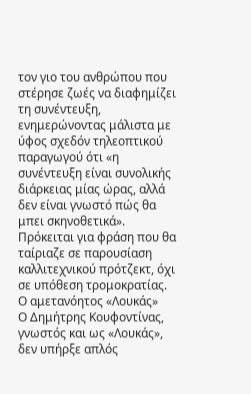τον γιο του ανθρώπου που στέρησε ζωές να διαφημίζει τη συνέντευξη, ενημερώνοντας μάλιστα με ύφος σχεδόν τηλεοπτικού παραγωγού ότι «η συνέντευξη είναι συνολικής διάρκειας μίας ώρας, αλλά δεν είναι γνωστό πώς θα μπει σκηνοθετικά».
Πρόκειται για φράση που θα ταίριαζε σε παρουσίαση καλλιτεχνικού πρότζεκτ, όχι σε υπόθεση τρομοκρατίας.
Ο αμετανόητος «Λουκάς»
Ο Δημήτρης Κουφοντίνας, γνωστός και ως «Λουκάς», δεν υπήρξε απλός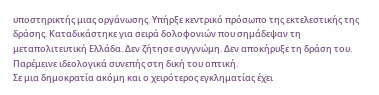υποστηρικτής μιας οργάνωσης. Υπήρξε κεντρικό πρόσωπο της εκτελεστικής της δράσης. Καταδικάστηκε για σειρά δολοφονιών που σημάδεψαν τη μεταπολιτευτική Ελλάδα. Δεν ζήτησε συγγνώμη. Δεν αποκήρυξε τη δράση του. Παρέμεινε ιδεολογικά συνεπής στη δική του οπτική.
Σε μια δημοκρατία ακόμη και ο χειρότερος εγκληματίας έχει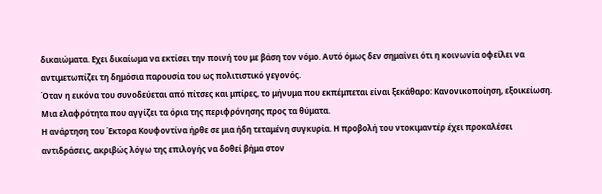δικαιώματα. Εχει δικαίωμα να εκτίσει την ποινή του με βάση τον νόμο. Αυτό όμως δεν σημαίνει ότι η κοινωνία οφείλει να αντιμετωπίζει τη δημόσια παρουσία του ως πολιτιστικό γεγονός.
Όταν η εικόνα του συνοδεύεται από πίτσες και μπίρες, το μήνυμα που εκπέμπεται είναι ξεκάθαρο: Κανονικοποίηση, εξοικείωση. Μια ελαφρότητα που αγγίζει τα όρια της περιφρόνησης προς τα θύματα.
Η ανάρτηση του Έκτορα Κουφοντίνα ήρθε σε μια ήδη τεταμένη συγκυρία. Η προβολή του ντοκιμαντέρ έχει προκαλέσει αντιδράσεις, ακριβώς λόγω της επιλογής να δοθεί βήμα στον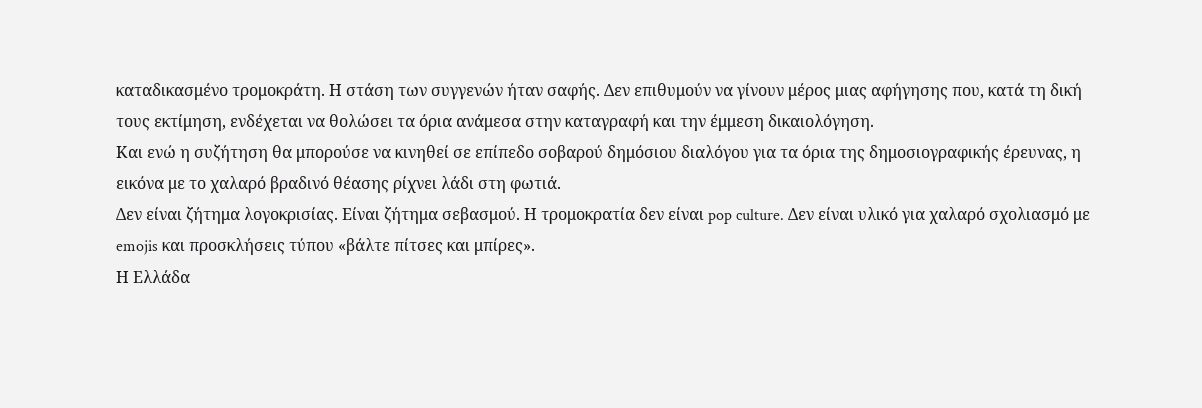καταδικασμένο τρομοκράτη. Η στάση των συγγενών ήταν σαφής. Δεν επιθυμούν να γίνουν μέρος μιας αφήγησης που, κατά τη δική τους εκτίμηση, ενδέχεται να θολώσει τα όρια ανάμεσα στην καταγραφή και την έμμεση δικαιολόγηση.
Και ενώ η συζήτηση θα μπορούσε να κινηθεί σε επίπεδο σοβαρού δημόσιου διαλόγου για τα όρια της δημοσιογραφικής έρευνας, η εικόνα με το χαλαρό βραδινό θέασης ρίχνει λάδι στη φωτιά.
Δεν είναι ζήτημα λογοκρισίας. Είναι ζήτημα σεβασμού. Η τρομοκρατία δεν είναι pop culture. Δεν είναι υλικό για χαλαρό σχολιασμό με emojis και προσκλήσεις τύπου «βάλτε πίτσες και μπίρες».
Η Ελλάδα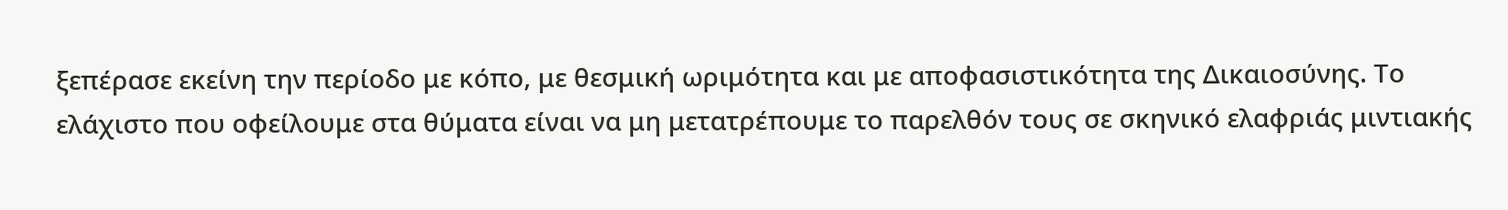ξεπέρασε εκείνη την περίοδο με κόπο, με θεσμική ωριμότητα και με αποφασιστικότητα της Δικαιοσύνης. Το ελάχιστο που οφείλουμε στα θύματα είναι να μη μετατρέπουμε το παρελθόν τους σε σκηνικό ελαφριάς μιντιακής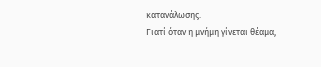κατανάλωσης.
Γιατί όταν η μνήμη γίνεται θέαμα,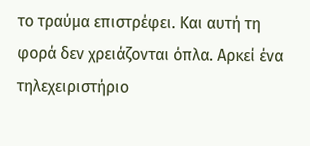το τραύμα επιστρέφει. Και αυτή τη φορά δεν χρειάζονται όπλα. Αρκεί ένα τηλεχειριστήριο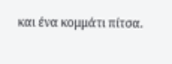και ένα κομμάτι πίτσα.